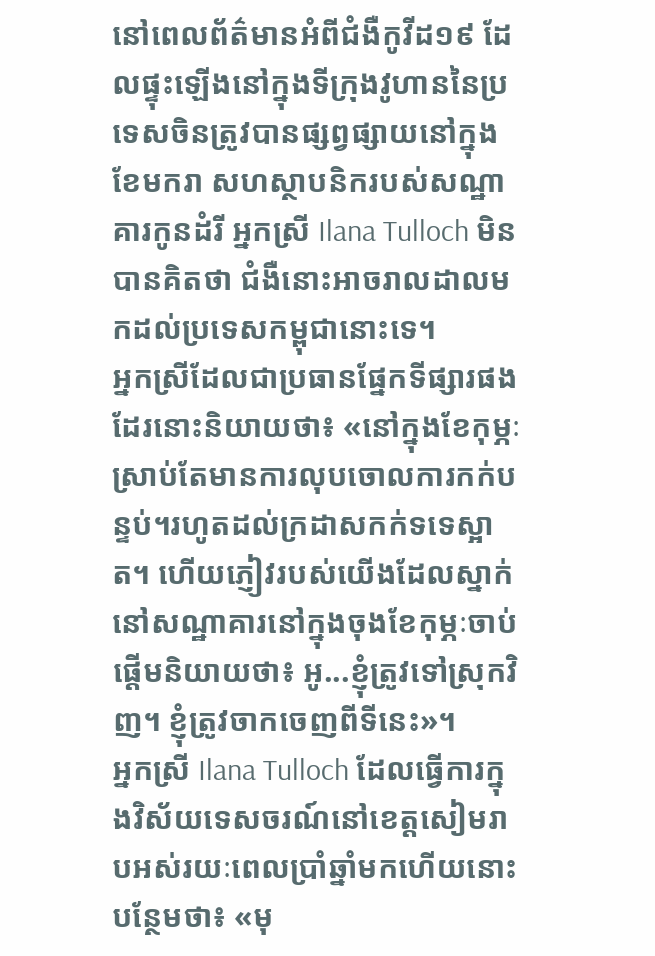នៅពេលព័ត៌មានអំពីជំងឺកូវីដ១៩ ដែលផ្ទុះឡើងនៅក្នុងទីក្រុងវូហាននៃប្រទេសចិនត្រូវបានផ្សព្វផ្សាយនៅក្នុងខែមករា សហស្ថាបនិករបស់សណ្ឋាគារកូនដំរី អ្នកស្រី Ilana Tulloch មិនបានគិតថា ជំងឺនោះអាចរាលដាលមកដល់ប្រទេសកម្ពុជានោះទេ។
អ្នកស្រីដែលជាប្រធានផ្នែកទីផ្សារផងដែរនោះនិយាយថា៖ «នៅក្នុងខែកុម្ភៈស្រាប់តែមានការលុបចោលការកក់បន្ទប់។រហូតដល់ក្រដាសកក់ទទេស្អាត។ ហើយភ្ញៀវរបស់យើងដែលស្នាក់នៅសណ្ឋាគារនៅក្នុងចុងខែកុម្ភៈចាប់ផ្តើមនិយាយថា៖ អូ...ខ្ញុំត្រូវទៅស្រុកវិញ។ ខ្ញុំត្រូវចាកចេញពីទីនេះ»។
អ្នកស្រី Ilana Tulloch ដែលធ្វើការក្នុងវិស័យទេសចរណ៍នៅខេត្តសៀមរាបអស់រយៈពេលប្រាំឆ្នាំមកហើយនោះបន្ថែមថា៖ «មុ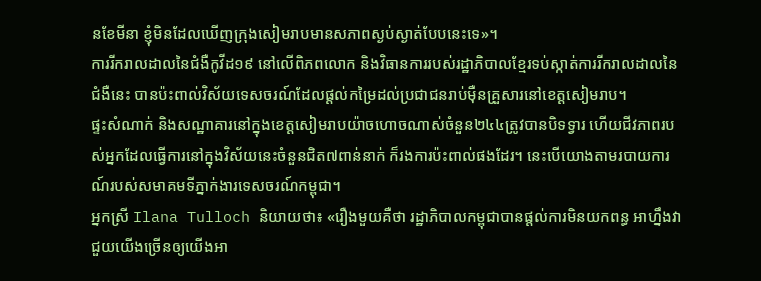នខែមីនា ខ្ញុំមិនដែលឃើញក្រុងសៀមរាបមានសភាពស្ងប់ស្ងាត់បែបនេះទេ»។
ការរីករាលដាលនៃជំងឺកូវីដ១៩ នៅលើពិភពលោក និងវិធានការរបស់រដ្ឋាភិបាលខ្មែរទប់ស្កាត់ការរីករាលដាលនៃជំងឺនេះ បានប៉ះពាល់វិស័យទេសចរណ៍ដែលផ្តល់កម្រៃដល់ប្រជាជនរាប់ម៉ឺនគ្រួសារនៅខេត្តសៀមរាប។
ផ្ទះសំណាក់ និងសណ្ឋាគារនៅក្នុងខេត្តសៀមរាបយ៉ាចហោចណាស់ចំនួន២៤៤ត្រូវបានបិទទ្វារ ហើយជីវភាពរបស់អ្នកដែលធ្វើការនៅក្នុងវិស័យនេះចំនួនជិត៧ពាន់នាក់ ក៏រងការប៉ះពាល់ផងដែរ។ នេះបើយោងតាមរបាយការណ៍របស់សមាគមទីភ្នាក់ងារទេសចរណ៍កម្ពុជា។
អ្នកស្រី Ilana Tulloch និយាយថា៖ «រឿងមួយគឺថា រដ្ឋាភិបាលកម្ពុជាបានផ្តល់ការមិនយកពន្ធ អាហ្នឹងវាជួយយើងច្រើនឲ្យយើងអា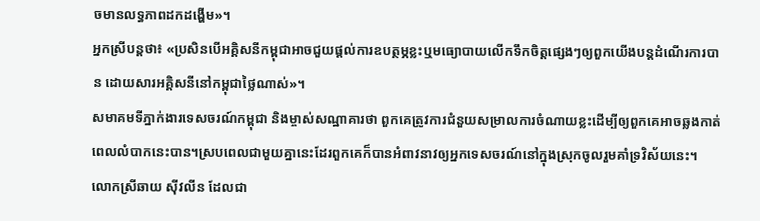ចមានលទ្ធភាពដកដង្ហើម»។
អ្នកស្រីបន្តថា៖ «ប្រសិនបើអគ្គិសនីកម្ពុជាអាចជួយផ្តល់ការឧបត្ថម្ភខ្លះឬមធ្យោបាយលើកទឹកចិត្តផ្សេងៗឲ្យពួកយើងបន្តដំណើរការបាន ដោយសារអគ្គិសនីនៅកម្ពុជាថ្លៃណាស់»។
សមាគមទីភ្នាក់ងារទេសចរណ៍កម្ពុជា និងម្ចាស់សណ្ឋាគារថា ពួកគេត្រូវការជំនួយសម្រាលការចំណាយខ្លះដើម្បីឲ្យពួកគេអាចឆ្លងកាត់ពេលលំបាកនេះបាន។ស្របពេលជាមួយគ្នានេះដែរពួកគេក៏បានអំពាវនាវឲ្យអ្នកទេសចរណ៍នៅក្នុងស្រុកចូលរួមគាំទ្រវិស័យនេះ។
លោកស្រីឆាយ ស៊ីវលីន ដែលជា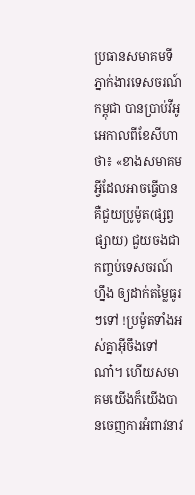ប្រធានសមាគមទីភ្នាក់ងារទេសចរណ៍កម្ពុជា បានប្រាប់វីអូអេកាលពីខែសីហាថា៖ «ខាងសមាគមអ្វីដែលអាចធ្វើបានគឺជួយប្រូម៉ូត(ផ្សព្វផ្សាយ) ជួយចងជាកញ្ចប់ទេសចរណ៍ហ្នឹង ឲ្យដាក់តម្លៃធូរៗទៅ !ប្រម៉ូតទាំងអស់គ្នាអ៊ីចឹងទៅណា៎។ ហើយសមាគមយើងក៏យើងបានចេញការអំពាវនាវ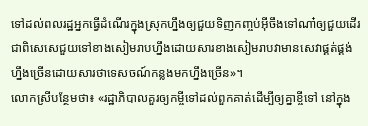ទៅដល់ពលរដ្ឋអ្នកធ្វើដំណើរក្នុងស្រុកហ្នឹងឲ្យជួយទិញកញ្ចប់អ៊ីចឹងទៅណា៎ឲ្យជួយដើរជាពិសេសេជួយទៅខាងសៀមរាបហ្នឹងដោយសារខាងសៀមរាបវាមានសេវាផ្គត់ផ្គង់ហ្នឹងច្រើនដោយសារថាទេសចណ៍កន្លងមកហ្នឹងច្រើន»។
លោកស្រីបន្ថែមថា៖ «រដ្ឋាភិបាលគួរឲ្យកម្ចីទៅដល់ពួកគាត់ដើម្បីឲ្យគ្នាខ្ចីទៅ នៅក្នុង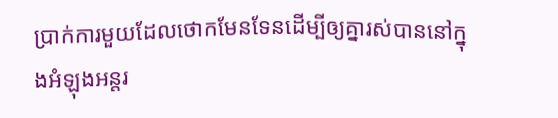ប្រាក់ការមួយដែលថោកមែនទែនដើម្បីឲ្យគ្នារស់បាននៅក្នុងអំឡុងអន្តរ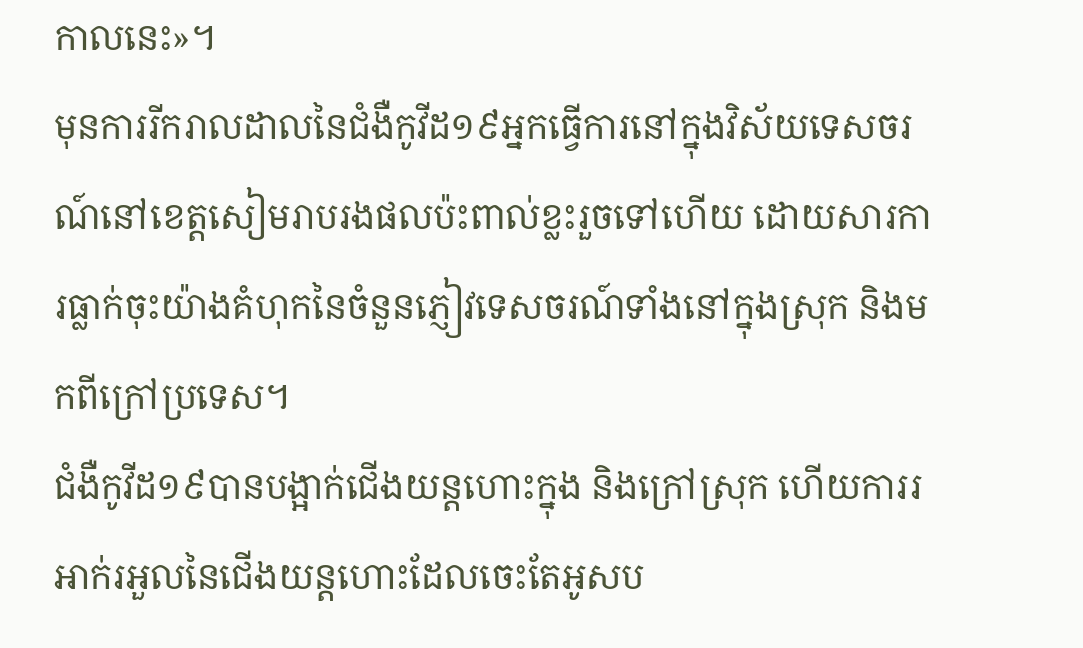កាលនេះ»។
មុនការរីករាលដាលនៃជំងឺកូវីដ១៩អ្នកធ្វើការនៅក្នុងវិស័យទេសចរណ៍នៅខេត្តសៀមរាបរងផលប៉ះពាល់ខ្លះរួចទៅហើយ ដោយសារការធ្លាក់ចុះយ៉ាងគំហុកនៃចំនួនភ្ញៀវទេសចរណ៍ទាំងនៅក្នុងស្រុក និងមកពីក្រៅប្រទេស។
ជំងឺកូវីដ១៩បានបង្អាក់ជើងយន្តហោះក្នុង និងក្រៅស្រុក ហើយការរអាក់រអួលនៃជើងយន្តហោះដែលចេះតែអូសប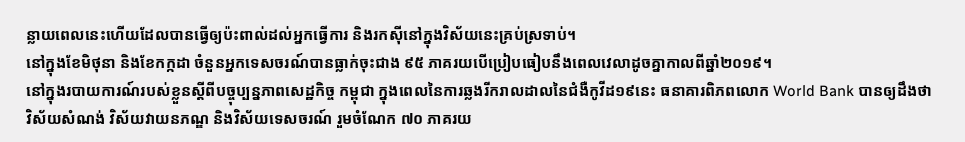ន្លាយពេលនេះហើយដែលបានធ្វើឲ្យប៉ះពាល់ដល់អ្នកធ្វើការ និងរកស៊ីនៅក្នុងវិស័យនេះគ្រប់ស្រទាប់។
នៅក្នុងខែមិថុនា និងខែកក្កដា ចំនួនអ្នកទេសចរណ៍បានធ្លាក់ចុះជាង ៩៥ ភាគរយបើប្រៀបធៀបនឹងពេលវេលាដូចគ្នាកាលពីឆ្នាំ២០១៩។
នៅក្នុងរបាយការណ៍របស់ខ្លួនស្តីពីបច្ចុប្បន្នភាពសេដ្ឋកិច្ច កម្ពុជា ក្នុងពេលនៃការឆ្លងរីករាលដាលនៃជំងឺកូវីដ១៩នេះ ធនាគារពិភពលោក World Bank បានឲ្យដឹងថាវិស័យសំណង់ វិស័យវាយនភណ្ឌ និងវិស័យទេសចរណ៍ រួមចំណែក ៧០ ភាគរយ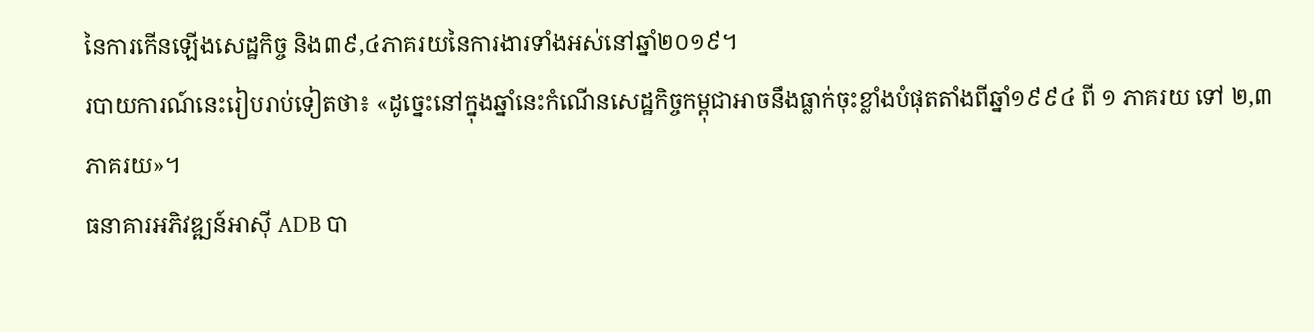នៃការកើនឡើងសេដ្ឋកិច្ច និង៣៩,៤ភាគរយនៃការងារទាំងអស់នៅឆ្នាំ២០១៩។
របាយការណ៍នេះរៀបរាប់ទៀតថា៖ «ដូច្នេះនៅក្នុងឆ្នាំនេះកំណើនសេដ្ឋកិច្ចកម្ពុជាអាចនឹងធ្លាក់ចុះខ្លាំងបំផុតតាំងពីឆ្នាំ១៩៩៤ ពី ១ ភាគរយ ទៅ ២,៣ ភាគរយ»។
ធនាគារអភិវឌ្ឍន៍អាស៊ី ADB បា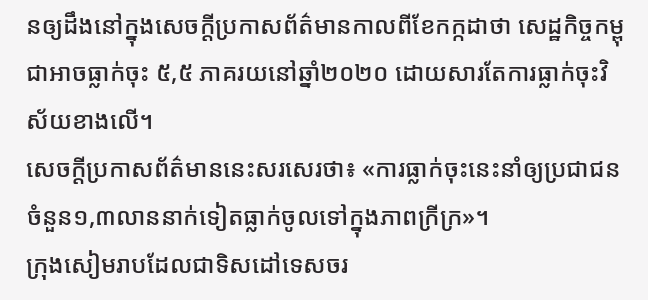នឲ្យដឹងនៅក្នុងសេចក្តីប្រកាសព័ត៌មានកាលពីខែកក្កដាថា សេដ្ឋកិច្ចកម្ពុជាអាចធ្លាក់ចុះ ៥,៥ ភាគរយនៅឆ្នាំ២០២០ ដោយសារតែការធ្លាក់ចុះវិស័យខាងលើ។
សេចក្តីប្រកាសព័ត៌មាននេះសរសេរថា៖ «ការធ្លាក់ចុះនេះនាំឲ្យប្រជាជនចំនួន១,៣លាននាក់ទៀតធ្លាក់ចូលទៅក្នុងភាពក្រីក្រ»។
ក្រុងសៀមរាបដែលជាទិសដៅទេសចរ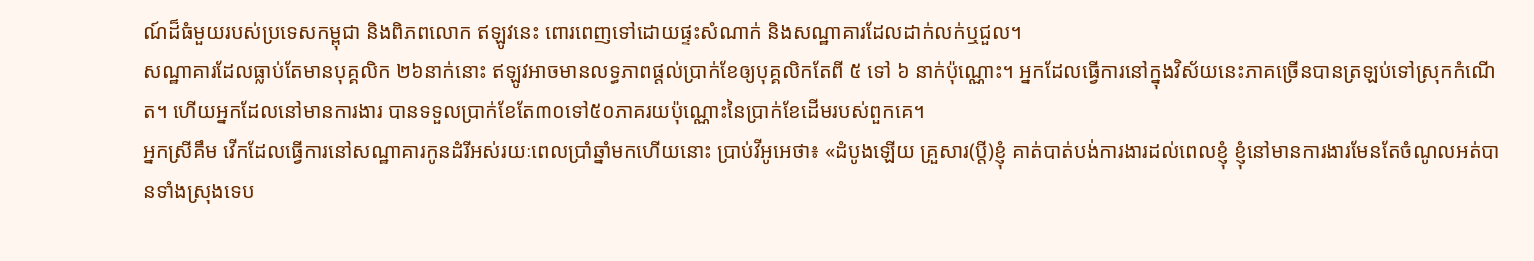ណ៍ដ៏ធំមួយរបស់ប្រទេសកម្ពុជា និងពិភពលោក ឥឡូវនេះ ពោរពេញទៅដោយផ្ទះសំណាក់ និងសណ្ឋាគារដែលដាក់លក់ឬជួល។
សណ្ឋាគារដែលធ្លាប់តែមានបុគ្គលិក ២៦នាក់នោះ ឥឡូវអាចមានលទ្ធភាពផ្តល់ប្រាក់ខែឲ្យបុគ្គលិកតែពី ៥ ទៅ ៦ នាក់ប៉ុណ្ណោះ។ អ្នកដែលធ្វើការនៅក្នុងវិស័យនេះភាគច្រើនបានត្រឡប់ទៅស្រុកកំណើត។ ហើយអ្នកដែលនៅមានការងារ បានទទួលប្រាក់ខែតែ៣០ទៅ៥០ភាគរយប៉ុណ្ណោះនៃប្រាក់ខែដើមរបស់ពួកគេ។
អ្នកស្រីគឹម វើកដែលធ្វើការនៅសណ្ឋាគារកូនដំរីអស់រយៈពេលប្រាំឆ្នាំមកហើយនោះ ប្រាប់វីអូអេថា៖ «ដំបូងឡើយ គ្រួសារ(ប្តី)ខ្ញុំ គាត់បាត់បង់ការងារដល់ពេលខ្ញុំ ខ្ញុំនៅមានការងារមែនតែចំណូលអត់បានទាំងស្រុងទេប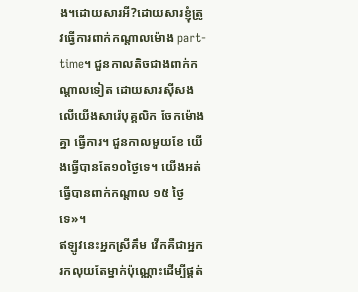ង។ដោយសារអី?ដោយសារខ្ញុំត្រូវធ្វើការពាក់កណ្តាលម៉ោង part-time។ ជួនកាលតិចជាងពាក់កណ្តាលទៀត ដោយសារស៊ីសងលើយើងសារ៉េបុគ្គលិក ចែកម៉ោងគ្នា ធ្វើការ។ ជួនកាលមួយខែ យើងធ្វើបានតែ១០ថ្ងៃទេ។ យើងអត់ធ្វើបានពាក់កណ្តាល ១៥ ថ្ងៃទេ»។
ឥឡូវនេះអ្នកស្រីគឹម វើកគឺជាអ្នករកលុយតែម្នាក់ប៉ុណ្ណោះដើម្បីផ្គត់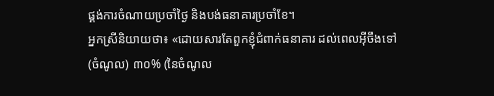ផ្គង់ការចំណាយប្រចាំថ្ងៃ និងបង់ធនាគារប្រចាំខែ។
អ្នកស្រីនិយាយថា៖ «ដោយសារតែពួកខ្ញុំជំពាក់ធនាគារ ដល់ពេលអ៊ីចឹងទៅ (ចំណូល) ៣០% (នៃចំណូល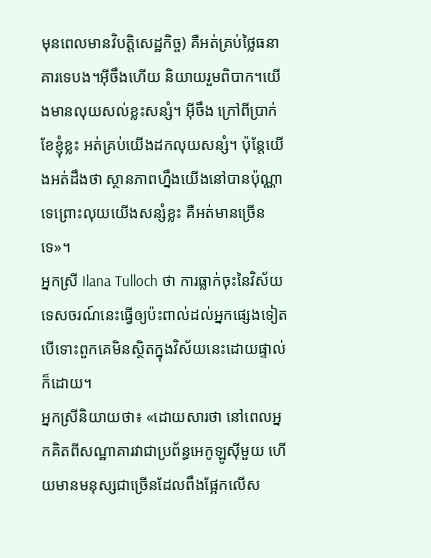មុនពេលមានវិបត្តិសេដ្ឋកិច្ច) គឺអត់គ្រប់ថ្លៃធនាគារទេបង។អ៊ីចឹងហើយ និយាយរួមពិបាក។យើងមានលុយសល់ខ្លះសន្សំ។ អ៊ីចឹង ក្រៅពីប្រាក់ខែខ្ញុំខ្លះ អត់គ្រប់យើងដកលុយសន្សំ។ ប៉ុន្តែយើងអត់ដឹងថា ស្ថានភាពហ្នឹងយើងនៅបានប៉ុណ្ណាទេព្រោះលុយយើងសន្សំខ្លះ គឺអត់មានច្រើនទេ»។
អ្នកស្រី Ilana Tulloch ថា ការធ្លាក់ចុះនៃវិស័យទេសចរណ៍នេះធ្វើឲ្យប៉ះពាល់ដល់អ្នកផ្សេងទៀតបើទោះពួកគេមិនស្ថិតក្នុងវិស័យនេះដោយផ្ទាល់ក៏ដោយ។
អ្នកស្រីនិយាយថា៖ «ដោយសារថា នៅពេលអ្នកគិតពីសណ្ឋាគារវាជាប្រព័ន្ធអេកូឡូស៊ីមួយ ហើយមានមនុស្សជាច្រើនដែលពឹងផ្អែកលើស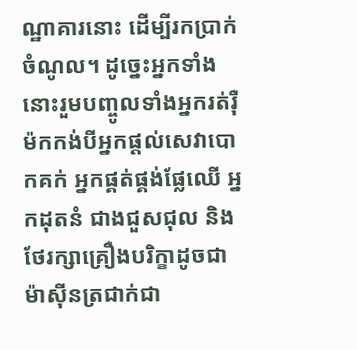ណ្ឋាគារនោះ ដើម្បីរកប្រាក់ចំណូល។ ដូច្នេះអ្នកទាំងនោះរួមបញ្ចូលទាំងអ្នករត់រ៉ឺម៉កកង់បីអ្នកផ្តល់សេវាបោកគក់ អ្នកផ្គត់ផ្គង់ផ្លែឈើ អ្នកដុតនំ ជាងជួសជុល និងថែរក្សាគ្រឿងបរិក្ខាដូចជាម៉ាស៊ីនត្រជាក់ជា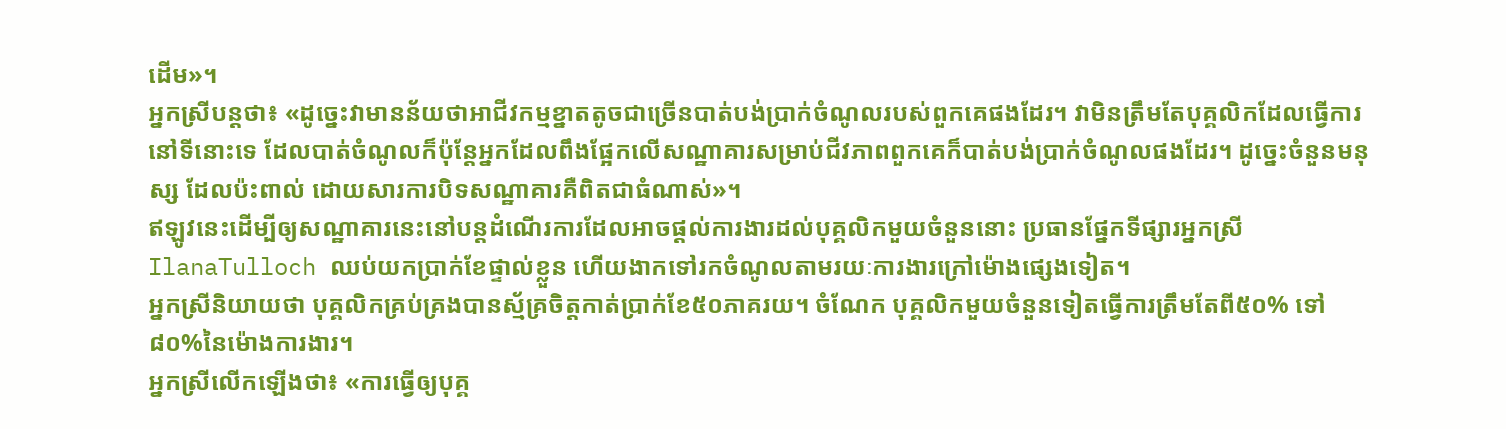ដើម»។
អ្នកស្រីបន្តថា៖ «ដូច្នេះវាមានន័យថាអាជីវកម្មខ្នាតតូចជាច្រើនបាត់បង់ប្រាក់ចំណូលរបស់ពួកគេផងដែរ។ វាមិនត្រឹមតែបុគ្គលិកដែលធ្វើការនៅទីនោះទេ ដែលបាត់ចំណូលក៏ប៉ុន្តែអ្នកដែលពឹងផ្អែកលើសណ្ឋាគារសម្រាប់ជីវភាពពួកគេក៏បាត់បង់ប្រាក់ចំណូលផងដែរ។ ដូច្នេះចំនួនមនុស្ស ដែលប៉ះពាល់ ដោយសារការបិទសណ្ឋាគារគឺពិតជាធំណាស់»។
ឥឡូវនេះដើម្បីឲ្យសណ្ឋាគារនេះនៅបន្តដំណើរការដែលអាចផ្តល់ការងារដល់បុគ្គលិកមួយចំនួននោះ ប្រធានផ្នែកទីផ្សារអ្នកស្រី IlanaTulloch ឈប់យកប្រាក់ខែផ្ទាល់ខ្លួន ហើយងាកទៅរកចំណូលតាមរយៈការងារក្រៅម៉ោងផ្សេងទៀត។
អ្នកស្រីនិយាយថា បុគ្គលិកគ្រប់គ្រងបានស្ម័គ្រចិត្តកាត់ប្រាក់ខែ៥០ភាគរយ។ ចំណែក បុគ្គលិកមួយចំនួនទៀតធ្វើការត្រឹមតែពី៥០% ទៅ៨០%នៃម៉ោងការងារ។
អ្នកស្រីលើកឡើងថា៖ «ការធ្វើឲ្យបុគ្គ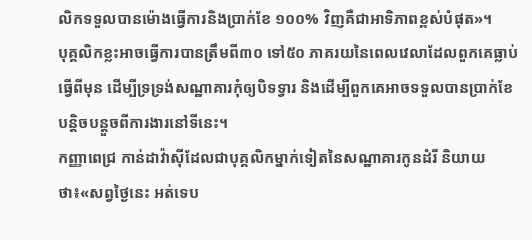លិកទទួលបានម៉ោងធ្វើការនិងប្រាក់ខែ ១០០% វិញគឺជាអាទិភាពខ្ពស់បំផុត»។
បុគ្គលិកខ្លះអាចធ្វើការបានត្រឹមពី៣០ ទៅ៥០ ភាគរយនៃពេលវេលាដែលពួកគេធ្លាប់ធ្វើពីមុន ដើម្បីទ្រទ្រង់សណ្ឋាគារកុំឲ្យបិទទ្វារ និងដើម្បីពួកគេអាចទទួលបានប្រាក់ខែបន្តិចបន្តួចពីការងារនៅទីនេះ។
កញ្ញាពេជ្រ កាន់ដាវ៉ាស៊ីដែលជាបុគ្គលិកម្នាក់ទៀតនៃសណ្ឋាគារកូនដំរី និយាយថា៖«សព្វថ្ងៃនេះ អត់ទេប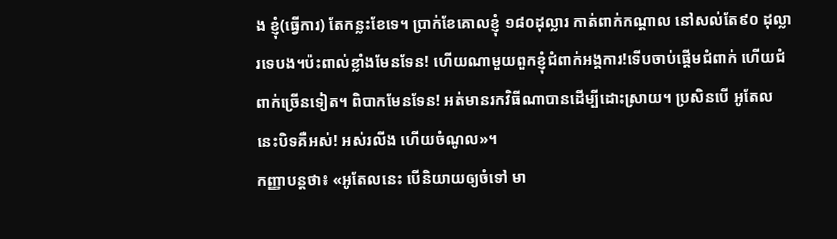ង ខ្ញុំ(ធ្វើការ) តែកន្លះខែទេ។ ប្រាក់ខែគោលខ្ញុំ ១៨០ដុល្លារ កាត់ពាក់កណ្តាល នៅសល់តែ៩០ ដុល្លារទេបង។ប៉ះពាល់ខ្លាំងមែនទែន! ហើយណាមួយពួកខ្ញុំជំពាក់អង្គការ!ទើបចាប់ផ្តើមជំពាក់ ហើយជំពាក់ច្រើនទៀត។ ពិបាកមែនទែន! អត់មានរកវិធីណាបានដើម្បីដោះស្រាយ។ ប្រសិនបើ អូតែលនេះបិទគឺអស់! អស់រលីង ហើយចំណូល»។
កញ្ញាបន្តថា៖ «អូតែលនេះ បើនិយាយឲ្យចំទៅ មា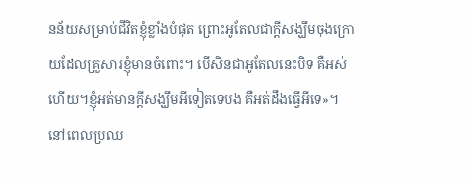នន័យសម្រាប់ជីវិតខ្ញុំខ្លាំងបំផុត ព្រោះអូតែលជាក្តីសង្ឃឹមចុងក្រោយដែលគ្រួសារខ្ញុំមានចំពោះ។ បើសិនជាអូតែលនេះបិទ គឺអស់ហើយ។ខ្ញុំអត់មានក្តីសង្ឃឹមអីទៀតទេបង គឺអត់ដឹងធ្វើអីទេ»។
នៅពេលប្រឈ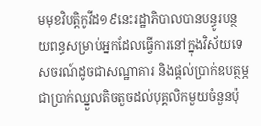មមុខវិបត្តិកូវីដ១៩នេះរដ្ឋាភិបាលបានបន្ធូរបន្ថយពន្ធសម្រាប់អ្នកដែលធ្វើការនៅក្នុងវិស័យទេសចរណ៍ដូចជាសណ្ឋាគារ និងផ្តល់ប្រាក់ឧបត្ថម្ភជាប្រាក់ឈ្នួលតិចតួចដល់បុគ្គលិកមួយចំនួនប៉ុ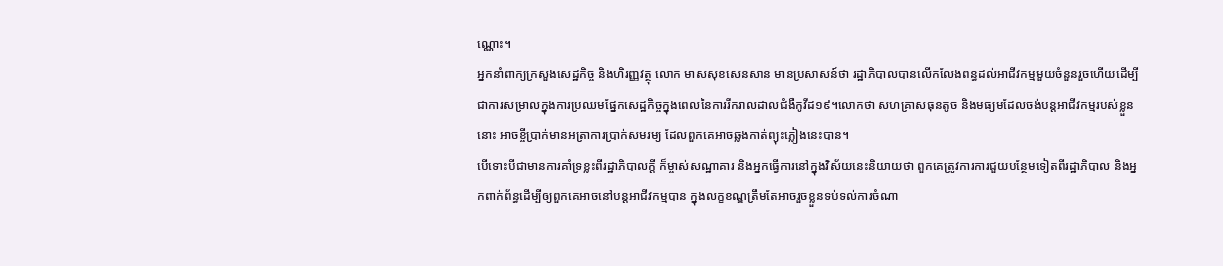ណ្ណោះ។
អ្នកនាំពាក្យក្រសួងសេដ្ឋកិច្ច និងហិរញ្ញវត្ថុ លោក មាសសុខសេនសាន មានប្រសាសន៍ថា រដ្ឋាភិបាលបានលើកលែងពន្ធដល់អាជីវកម្មមួយចំនួនរួចហើយដើម្បីជាការសម្រាលក្នុងការប្រឈមផ្នែកសេដ្ឋកិច្ចក្នុងពេលនៃការរីករាលដាលជំងឺកូវីដ១៩។លោកថា សហគ្រាសធុនតូច និងមធ្យមដែលចង់បន្តអាជីវកម្មរបស់ខ្លួន នោះ អាចខ្ចីប្រាក់មានអត្រាការប្រាក់សមរម្យ ដែលពួកគេអាចឆ្លងកាត់ព្យុះភ្លៀងនេះបាន។
បើទោះបីជាមានការគាំទ្រខ្លះពីរដ្ឋាភិបាលក្តី ក៏ម្ចាស់សណ្ឋាគារ និងអ្នកធ្វើការនៅក្នុងវិស័យនេះនិយាយថា ពួកគេត្រូវការការជួយបន្ថែមទៀតពីរដ្ឋាភិបាល និងអ្នកពាក់ព័ន្ធដើម្បីឲ្យពួកគេអាចនៅបន្តអាជីវកម្មបាន ក្នុងលក្ខខណ្ឌត្រឹមតែអាចរួចខ្លួនទប់ទល់ការចំណា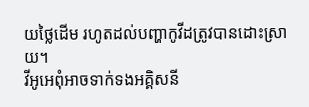យថ្លៃដើម រហូតដល់បញ្ហាកូវីដត្រូវបានដោះស្រាយ។
វីអូអេពុំអាចទាក់ទងអគ្គិសនី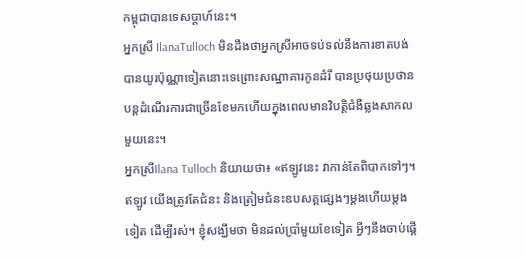កម្ពុជាបានទេសប្តាហ៍នេះ។
អ្នកស្រី IlanaTulloch មិនដឹងថាអ្នកស្រីអាចទប់ទល់នឹងការខាតបង់បានយូរប៉ុណ្ណាទៀតនោះទេព្រោះសណ្ឋាគារកូនដំរី បានប្រថុយប្រថានបន្តដំណើរការជាច្រើនខែមកហើយក្នុងពេលមានវិបត្តិជំងឺឆ្លងសាកលមួយនេះ។
អ្នកស្រីIlana Tulloch និយាយថា៖ «ឥឡូវនេះ វាកាន់តែពិបាកទៅៗ។ ឥឡូវ យើងត្រូវតែជំនះ និងត្រៀមជំនះឧបសគ្គផ្សេងៗម្តងហើយម្តងទៀត ដើម្បីរស់។ ខ្ញុំសង្ឃឹមថា មិនដល់ប្រាំមួយខែទៀត អ្វីៗនឹងចាប់ផ្តើ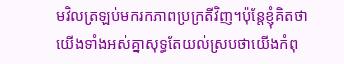មវិលត្រឡប់មករកភាពប្រក្រតីវិញ។ប៉ុន្តែខ្ញុំគិតថាយើងទាំងអស់គ្នាសុទ្ធតែយល់ស្របថាយើងកំពុ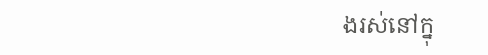ងរស់នៅក្នុ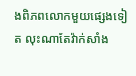ងពិភពលោកមួយផ្សេងទៀត លុះណាតែវ៉ាក់សាំង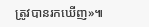ត្រូវបានរកឃើញ»៕